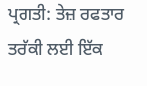ਪ੍ਰਗਤੀ: ਤੇਜ਼ ਰਫਤਾਰ ਤਰੱਕੀ ਲਈ ਇੱਕ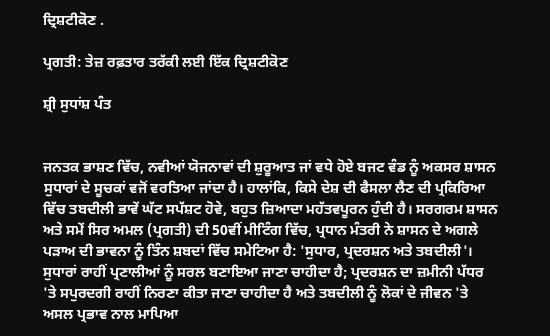ਦ੍ਰਿਸ਼ਟੀਕੋਣ .

ਪ੍ਰਗਤੀ: ਤੇਜ਼ ਰਫ਼ਤਾਰ ਤਰੱਕੀ ਲਈ ਇੱਕ ਦ੍ਰਿਸ਼ਟੀਕੋਣ

ਸ਼੍ਰੀ ਸੁਧਾਂਸ਼ ਪੰਤ


ਜਨਤਕ ਭਾਸ਼ਣ ਵਿੱਚ, ਨਵੀਆਂ ਯੋਜਨਾਵਾਂ ਦੀ ਸ਼ੁਰੂਆਤ ਜਾਂ ਵਧੇ ਹੋਏ ਬਜਟ ਵੰਡ ਨੂੰ ਅਕਸਰ ਸ਼ਾਸਨ ਸੁਧਾਰਾਂ ਦੇ ਸੂਚਕਾਂ ਵਜੋਂ ਵਰਤਿਆ ਜਾਂਦਾ ਹੈ। ਹਾਲਾਂਕਿ, ਕਿਸੇ ਦੇਸ਼ ਦੀ ਫੈਸਲਾ ਲੈਣ ਦੀ ਪ੍ਰਕਿਰਿਆ ਵਿੱਚ ਤਬਦੀਲੀ ਭਾਵੇਂ ਘੱਟ ਸਪੱਸ਼ਟ ਹੋਵੇ, ਬਹੁਤ ਜ਼ਿਆਦਾ ਮਹੱਤਵਪੂਰਨ ਹੁੰਦੀ ਹੈ। ਸਰਗਰਮ ਸ਼ਾਸਨ ਅਤੇ ਸਮੇਂ ਸਿਰ ਅਮਲ (ਪ੍ਰਗਤੀ) ਦੀ 50ਵੀਂ ਮੀਟਿੰਗ ਵਿੱਚ, ਪ੍ਰਧਾਨ ਮੰਤਰੀ ਨੇ ਸ਼ਾਸਨ ਦੇ ਅਗਲੇ ਪੜਾਅ ਦੀ ਭਾਵਨਾ ਨੂੰ ਤਿੰਨ ਸ਼ਬਦਾਂ ਵਿੱਚ ਸਮੇਟਿਆ ਹੈ: 'ਸੁਧਾਰ, ਪ੍ਰਦਰਸ਼ਨ ਅਤੇ ਤਬਦੀਲੀ'। ਸੁਧਾਰਾਂ ਰਾਹੀਂ ਪ੍ਰਣਾਲੀਆਂ ਨੂੰ ਸਰਲ ਬਣਾਇਆ ਜਾਣਾ ਚਾਹੀਦਾ ਹੈ; ਪ੍ਰਦਰਸ਼ਨ ਦਾ ਜ਼ਮੀਨੀ ਪੱਧਰ 'ਤੇ ਸਪੁਰਦਗੀ ਰਾਹੀਂ ਨਿਰਣਾ ਕੀਤਾ ਜਾਣਾ ਚਾਹੀਦਾ ਹੈ ਅਤੇ ਤਬਦੀਲੀ ਨੂੰ ਲੋਕਾਂ ਦੇ ਜੀਵਨ 'ਤੇ ਅਸਲ ਪ੍ਰਭਾਵ ਨਾਲ ਮਾਪਿਆ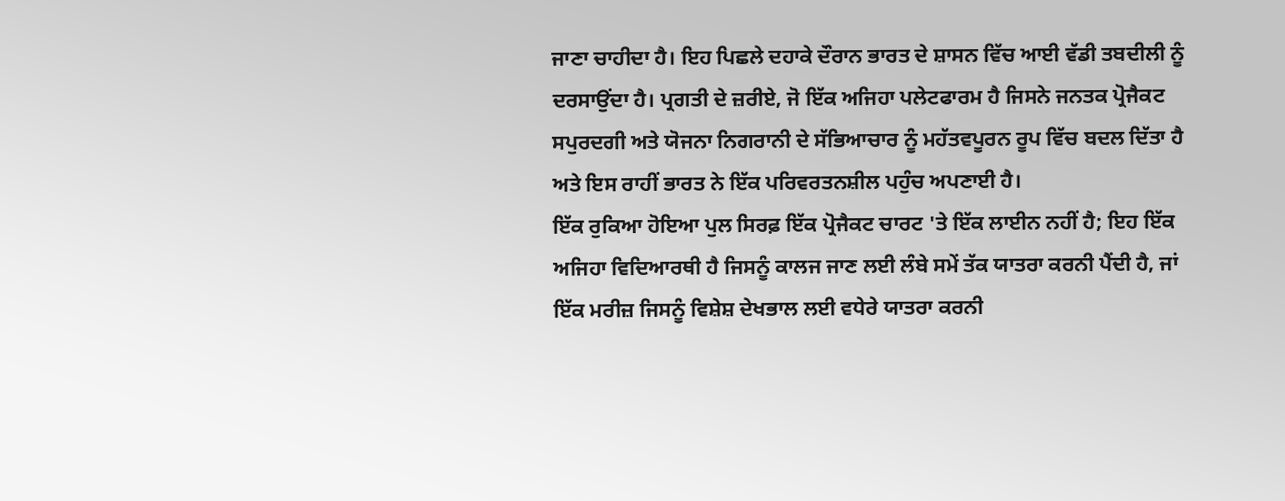ਜਾਣਾ ਚਾਹੀਦਾ ਹੈ। ਇਹ ਪਿਛਲੇ ਦਹਾਕੇ ਦੌਰਾਨ ਭਾਰਤ ਦੇ ਸ਼ਾਸਨ ਵਿੱਚ ਆਈ ਵੱਡੀ ਤਬਦੀਲੀ ਨੂੰ ਦਰਸਾਉਂਦਾ ਹੈ। ਪ੍ਰਗਤੀ ਦੇ ਜ਼ਰੀਏ, ਜੋ ਇੱਕ ਅਜਿਹਾ ਪਲੇਟਫਾਰਮ ਹੈ ਜਿਸਨੇ ਜਨਤਕ ਪ੍ਰੋਜੈਕਟ ਸਪੁਰਦਗੀ ਅਤੇ ਯੋਜਨਾ ਨਿਗਰਾਨੀ ਦੇ ਸੱਭਿਆਚਾਰ ਨੂੰ ਮਹੱਤਵਪੂਰਨ ਰੂਪ ਵਿੱਚ ਬਦਲ ਦਿੱਤਾ ਹੈ ਅਤੇ ਇਸ ਰਾਹੀਂ ਭਾਰਤ ਨੇ ਇੱਕ ਪਰਿਵਰਤਨਸ਼ੀਲ ਪਹੁੰਚ ਅਪਣਾਈ ਹੈ।
ਇੱਕ ਰੁਕਿਆ ਹੋਇਆ ਪੁਲ ਸਿਰਫ਼ ਇੱਕ ਪ੍ਰੋਜੈਕਟ ਚਾਰਟ 'ਤੇ ਇੱਕ ਲਾਈਨ ਨਹੀਂ ਹੈ; ਇਹ ਇੱਕ ਅਜਿਹਾ ਵਿਦਿਆਰਥੀ ਹੈ ਜਿਸਨੂੰ ਕਾਲਜ ਜਾਣ ਲਈ ਲੰਬੇ ਸਮੇਂ ਤੱਕ ਯਾਤਰਾ ਕਰਨੀ ਪੈਂਦੀ ਹੈ, ਜਾਂ ਇੱਕ ਮਰੀਜ਼ ਜਿਸਨੂੰ ਵਿਸ਼ੇਸ਼ ਦੇਖਭਾਲ ਲਈ ਵਧੇਰੇ ਯਾਤਰਾ ਕਰਨੀ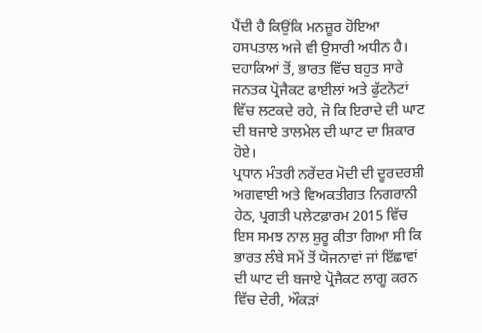ਪੈਂਦੀ ਹੈ ਕਿਉਂਕਿ ਮਨਜ਼ੂਰ ਹੋਇਆ ਹਸਪਤਾਲ ਅਜੇ ਵੀ ਉਸਾਰੀ ਅਧੀਨ ਹੈ। ਦਹਾਕਿਆਂ ਤੋਂ, ਭਾਰਤ ਵਿੱਚ ਬਹੁਤ ਸਾਰੇ ਜਨਤਕ ਪ੍ਰੋਜੈਕਟ ਫਾਈਲਾਂ ਅਤੇ ਫੁੱਟਨੋਟਾਂ ਵਿੱਚ ਲਟਕਦੇ ਰਹੇ, ਜੋ ਕਿ ਇਰਾਦੇ ਦੀ ਘਾਟ ਦੀ ਬਜਾਏ ਤਾਲਮੇਲ ਦੀ ਘਾਟ ਦਾ ਸ਼ਿਕਾਰ ਹੋਏ।
ਪ੍ਰਧਾਨ ਮੰਤਰੀ ਨਰੇਂਦਰ ਮੋਦੀ ਦੀ ਦੂਰਦਰਸ਼ੀ ਅਗਵਾਈ ਅਤੇ ਵਿਅਕਤੀਗਤ ਨਿਗਰਾਨੀ ਹੇਠ, ਪ੍ਰਗਤੀ ਪਲੇਟਫ਼ਾਰਮ 2015 ਵਿੱਚ ਇਸ ਸਮਝ ਨਾਲ ਸ਼ੁਰੂ ਕੀਤਾ ਗਿਆ ਸੀ ਕਿ ਭਾਰਤ ਲੰਬੇ ਸਮੇਂ ਤੋਂ ਯੋਜਨਾਵਾਂ ਜਾਂ ਇੱਛਾਵਾਂ ਦੀ ਘਾਟ ਦੀ ਬਜਾਏ ਪ੍ਰੋਜੈਕਟ ਲਾਗੂ ਕਰਨ ਵਿੱਚ ਦੇਰੀ, ਔਕੜਾਂ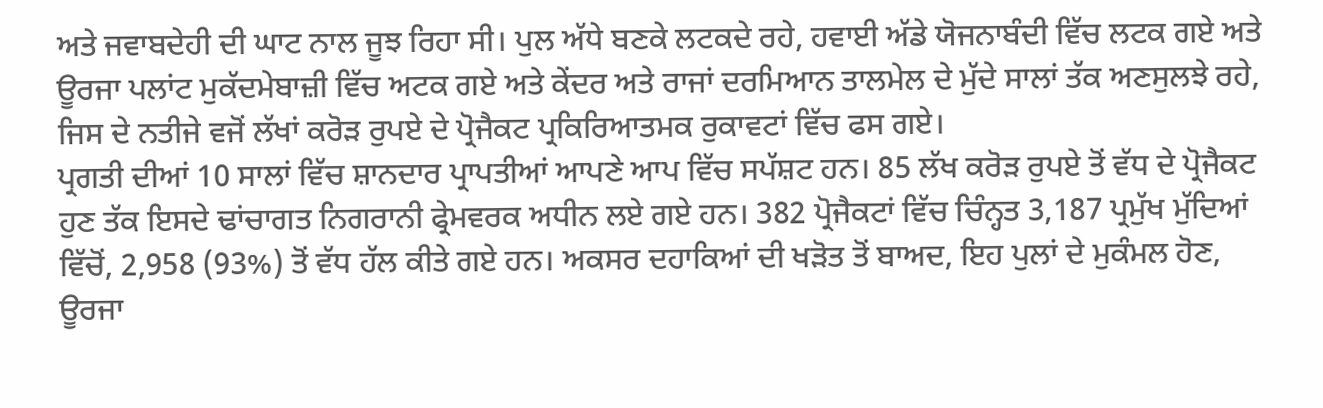ਅਤੇ ਜਵਾਬਦੇਹੀ ਦੀ ਘਾਟ ਨਾਲ ਜੂਝ ਰਿਹਾ ਸੀ। ਪੁਲ ਅੱਧੇ ਬਣਕੇ ਲਟਕਦੇ ਰਹੇ, ਹਵਾਈ ਅੱਡੇ ਯੋਜਨਾਬੰਦੀ ਵਿੱਚ ਲਟਕ ਗਏ ਅਤੇ ਊਰਜਾ ਪਲਾਂਟ ਮੁਕੱਦਮੇਬਾਜ਼ੀ ਵਿੱਚ ਅਟਕ ਗਏ ਅਤੇ ਕੇਂਦਰ ਅਤੇ ਰਾਜਾਂ ਦਰਮਿਆਨ ਤਾਲਮੇਲ ਦੇ ਮੁੱਦੇ ਸਾਲਾਂ ਤੱਕ ਅਣਸੁਲਝੇ ਰਹੇ, ਜਿਸ ਦੇ ਨਤੀਜੇ ਵਜੋਂ ਲੱਖਾਂ ਕਰੋੜ ਰੁਪਏ ਦੇ ਪ੍ਰੋਜੈਕਟ ਪ੍ਰਕਿਰਿਆਤਮਕ ਰੁਕਾਵਟਾਂ ਵਿੱਚ ਫਸ ਗਏ।
ਪ੍ਰਗਤੀ ਦੀਆਂ 10 ਸਾਲਾਂ ਵਿੱਚ ਸ਼ਾਨਦਾਰ ਪ੍ਰਾਪਤੀਆਂ ਆਪਣੇ ਆਪ ਵਿੱਚ ਸਪੱਸ਼ਟ ਹਨ। 85 ਲੱਖ ਕਰੋੜ ਰੁਪਏ ਤੋਂ ਵੱਧ ਦੇ ਪ੍ਰੋਜੈਕਟ ਹੁਣ ਤੱਕ ਇਸਦੇ ਢਾਂਚਾਗਤ ਨਿਗਰਾਨੀ ਫ੍ਰੇਮਵਰਕ ਅਧੀਨ ਲਏ ਗਏ ਹਨ। 382 ਪ੍ਰੋਜੈਕਟਾਂ ਵਿੱਚ ਚਿੰਨ੍ਹਤ 3,187 ਪ੍ਰਮੁੱਖ ਮੁੱਦਿਆਂ ਵਿੱਚੋਂ, 2,958 (93%) ਤੋਂ ਵੱਧ ਹੱਲ ਕੀਤੇ ਗਏ ਹਨ। ਅਕਸਰ ਦਹਾਕਿਆਂ ਦੀ ਖੜੋਤ ਤੋਂ ਬਾਅਦ, ਇਹ ਪੁਲਾਂ ਦੇ ਮੁਕੰਮਲ ਹੋਣ, ਊਰਜਾ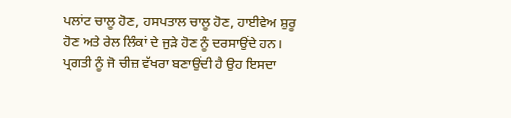ਪਲਾਂਟ ਚਾਲੂ ਹੋਣ, ਹਸਪਤਾਲ ਚਾਲੂ ਹੋਣ, ਹਾਈਵੇਅ ਸ਼ੁਰੂ ਹੋਣ ਅਤੇ ਰੇਲ ਲਿੰਕਾਂ ਦੇ ਜੁੜੇ ਹੋਣ ਨੂੰ ਦਰਸਾਉਂਦੇ ਹਨ।
ਪ੍ਰਗਤੀ ਨੂੰ ਜੋ ਚੀਜ਼ ਵੱਖਰਾ ਬਣਾਉਂਦੀ ਹੈ ਉਹ ਇਸਦਾ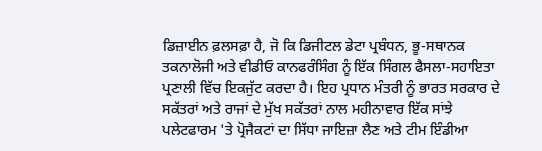ਡਿਜ਼ਾਈਨ ਫ਼ਲਸਫ਼ਾ ਹੈ, ਜੋ ਕਿ ਡਿਜੀਟਲ ਡੇਟਾ ਪ੍ਰਬੰਧਨ, ਭੂ-ਸਥਾਨਕ ਤਕਨਾਲੋਜੀ ਅਤੇ ਵੀਡੀਓ ਕਾਨਫਰੰਸਿੰਗ ਨੂੰ ਇੱਕ ਸਿੰਗਲ ਫੈਸਲਾ-ਸਹਾਇਤਾ ਪ੍ਰਣਾਲੀ ਵਿੱਚ ਇਕਜੁੱਟ ਕਰਦਾ ਹੈ। ਇਹ ਪ੍ਰਧਾਨ ਮੰਤਰੀ ਨੂੰ ਭਾਰਤ ਸਰਕਾਰ ਦੇ ਸਕੱਤਰਾਂ ਅਤੇ ਰਾਜਾਂ ਦੇ ਮੁੱਖ ਸਕੱਤਰਾਂ ਨਾਲ ਮਹੀਨਾਵਾਰ ਇੱਕ ਸਾਂਝੇ ਪਲੇਟਫਾਰਮ 'ਤੇ ਪ੍ਰੋਜੈਕਟਾਂ ਦਾ ਸਿੱਧਾ ਜਾਇਜ਼ਾ ਲੈਣ ਅਤੇ ਟੀਮ ਇੰਡੀਆ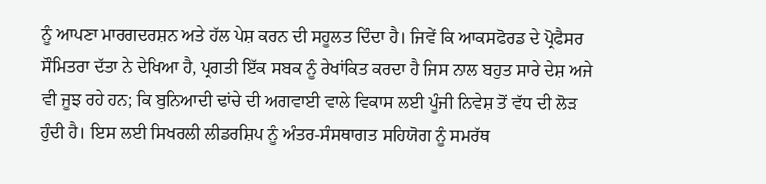ਨੂੰ ਆਪਣਾ ਮਾਰਗਦਰਸ਼ਨ ਅਤੇ ਹੱਲ ਪੇਸ਼ ਕਰਨ ਦੀ ਸਹੂਲਤ ਦਿੰਦਾ ਹੈ। ਜਿਵੇਂ ਕਿ ਆਕਸਫੋਰਡ ਦੇ ਪ੍ਰੋਫੈਸਰ ਸੌਮਿਤਰਾ ਦੱਤਾ ਨੇ ਦੇਖਿਆ ਹੈ, ਪ੍ਰਗਤੀ ਇੱਕ ਸਬਕ ਨੂੰ ਰੇਖਾਂਕਿਤ ਕਰਦਾ ਹੈ ਜਿਸ ਨਾਲ ਬਹੁਤ ਸਾਰੇ ਦੇਸ਼ ਅਜੇ ਵੀ ਜੂਝ ਰਹੇ ਹਨ; ਕਿ ਬੁਨਿਆਦੀ ਢਾਂਚੇ ਦੀ ਅਗਵਾਈ ਵਾਲੇ ਵਿਕਾਸ ਲਈ ਪੂੰਜੀ ਨਿਵੇਸ਼ ਤੋਂ ਵੱਧ ਦੀ ਲੋੜ ਹੁੰਦੀ ਹੈ। ਇਸ ਲਈ ਸਿਖਰਲੀ ਲੀਡਰਸ਼ਿਪ ਨੂੰ ਅੰਤਰ-ਸੰਸਥਾਗਤ ਸਹਿਯੋਗ ਨੂੰ ਸਮਰੱਥ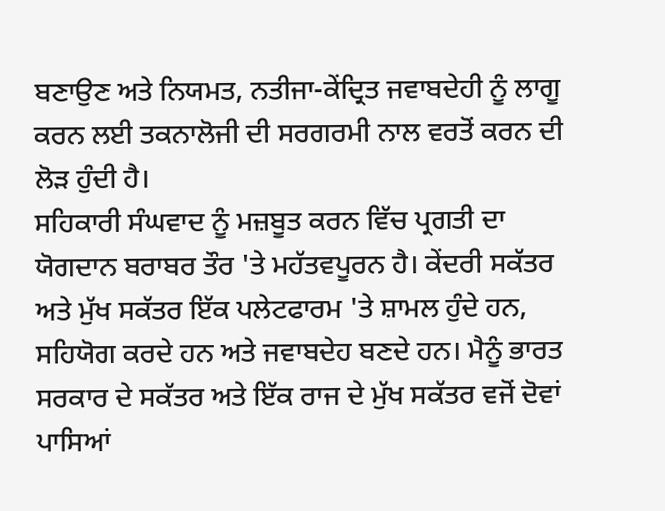ਬਣਾਉਣ ਅਤੇ ਨਿਯਮਤ, ਨਤੀਜਾ-ਕੇਂਦ੍ਰਿਤ ਜਵਾਬਦੇਹੀ ਨੂੰ ਲਾਗੂ ਕਰਨ ਲਈ ਤਕਨਾਲੋਜੀ ਦੀ ਸਰਗਰਮੀ ਨਾਲ ਵਰਤੋਂ ਕਰਨ ਦੀ ਲੋੜ ਹੁੰਦੀ ਹੈ।
ਸਹਿਕਾਰੀ ਸੰਘਵਾਦ ਨੂੰ ਮਜ਼ਬੂਤ ਕਰਨ ਵਿੱਚ ਪ੍ਰਗਤੀ ਦਾ ਯੋਗਦਾਨ ਬਰਾਬਰ ਤੌਰ 'ਤੇ ਮਹੱਤਵਪੂਰਨ ਹੈ। ਕੇਂਦਰੀ ਸਕੱਤਰ ਅਤੇ ਮੁੱਖ ਸਕੱਤਰ ਇੱਕ ਪਲੇਟਫਾਰਮ 'ਤੇ ਸ਼ਾਮਲ ਹੁੰਦੇ ਹਨ, ਸਹਿਯੋਗ ਕਰਦੇ ਹਨ ਅਤੇ ਜਵਾਬਦੇਹ ਬਣਦੇ ਹਨ। ਮੈਨੂੰ ਭਾਰਤ ਸਰਕਾਰ ਦੇ ਸਕੱਤਰ ਅਤੇ ਇੱਕ ਰਾਜ ਦੇ ਮੁੱਖ ਸਕੱਤਰ ਵਜੋਂ ਦੋਵਾਂ ਪਾਸਿਆਂ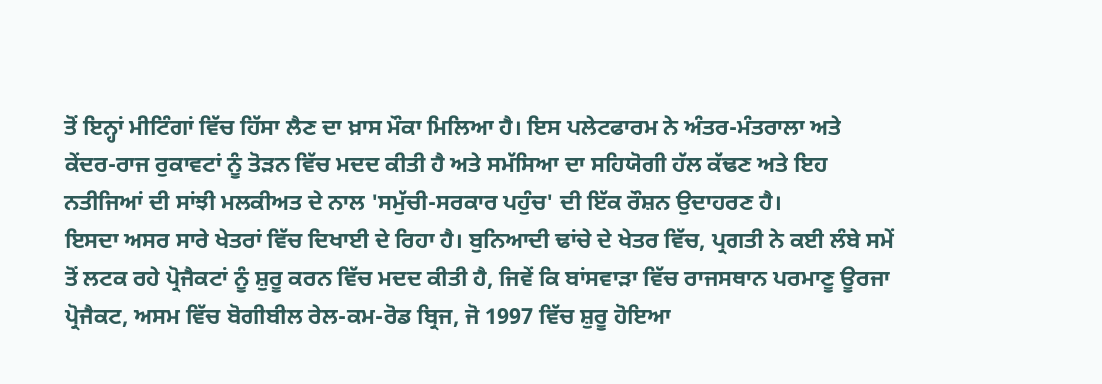ਤੋਂ ਇਨ੍ਹਾਂ ਮੀਟਿੰਗਾਂ ਵਿੱਚ ਹਿੱਸਾ ਲੈਣ ਦਾ ਖ਼ਾਸ ਮੌਕਾ ਮਿਲਿਆ ਹੈ। ਇਸ ਪਲੇਟਫਾਰਮ ਨੇ ਅੰਤਰ-ਮੰਤਰਾਲਾ ਅਤੇ ਕੇਂਦਰ-ਰਾਜ ਰੁਕਾਵਟਾਂ ਨੂੰ ਤੋੜਨ ਵਿੱਚ ਮਦਦ ਕੀਤੀ ਹੈ ਅਤੇ ਸਮੱਸਿਆ ਦਾ ਸਹਿਯੋਗੀ ਹੱਲ ਕੱਢਣ ਅਤੇ ਇਹ ਨਤੀਜਿਆਂ ਦੀ ਸਾਂਝੀ ਮਲਕੀਅਤ ਦੇ ਨਾਲ 'ਸਮੁੱਚੀ-ਸਰਕਾਰ ਪਹੁੰਚ' ਦੀ ਇੱਕ ਰੌਸ਼ਨ ਉਦਾਹਰਣ ਹੈ।
ਇਸਦਾ ਅਸਰ ਸਾਰੇ ਖੇਤਰਾਂ ਵਿੱਚ ਦਿਖਾਈ ਦੇ ਰਿਹਾ ਹੈ। ਬੁਨਿਆਦੀ ਢਾਂਚੇ ਦੇ ਖੇਤਰ ਵਿੱਚ, ਪ੍ਰਗਤੀ ਨੇ ਕਈ ਲੰਬੇ ਸਮੇਂ ਤੋਂ ਲਟਕ ਰਹੇ ਪ੍ਰੋਜੈਕਟਾਂ ਨੂੰ ਸ਼ੁਰੂ ਕਰਨ ਵਿੱਚ ਮਦਦ ਕੀਤੀ ਹੈ, ਜਿਵੇਂ ਕਿ ਬਾਂਸਵਾੜਾ ਵਿੱਚ ਰਾਜਸਥਾਨ ਪਰਮਾਣੂ ਊਰਜਾ ਪ੍ਰੋਜੈਕਟ, ਅਸਮ ਵਿੱਚ ਬੋਗੀਬੀਲ ਰੇਲ-ਕਮ-ਰੋਡ ਬ੍ਰਿਜ, ਜੋ 1997 ਵਿੱਚ ਸ਼ੁਰੂ ਹੋਇਆ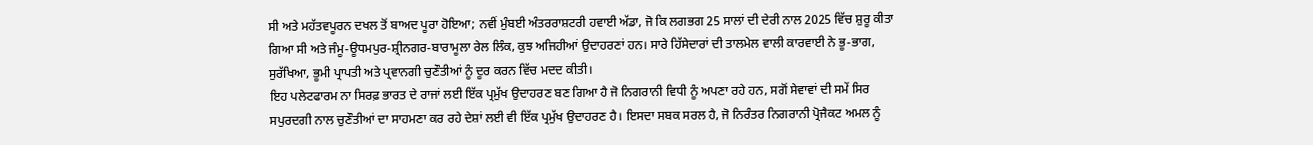ਸੀ ਅਤੇ ਮਹੱਤਵਪੂਰਨ ਦਖਲ ਤੋਂ ਬਾਅਦ ਪੂਰਾ ਹੋਇਆ; ਨਵੀਂ ਮੁੰਬਈ ਅੰਤਰਰਾਸ਼ਟਰੀ ਹਵਾਈ ਅੱਡਾ, ਜੋ ਕਿ ਲਗਭਗ 25 ਸਾਲਾਂ ਦੀ ਦੇਰੀ ਨਾਲ 2025 ਵਿੱਚ ਸ਼ੁਰੂ ਕੀਤਾ ਗਿਆ ਸੀ ਅਤੇ ਜੰਮੂ-ਊਧਮਪੁਰ-ਸ਼੍ਰੀਨਗਰ-ਬਾਰਾਮੂਲਾ ਰੇਲ ਲਿੰਕ, ਕੁਝ ਅਜਿਹੀਆਂ ਉਦਾਹਰਣਾਂ ਹਨ। ਸਾਰੇ ਹਿੱਸੇਦਾਰਾਂ ਦੀ ਤਾਲਮੇਲ ਵਾਲੀ ਕਾਰਵਾਈ ਨੇ ਭੂ-ਭਾਗ, ਸੁਰੱਖਿਆ, ਭੂਮੀ ਪ੍ਰਾਪਤੀ ਅਤੇ ਪ੍ਰਵਾਨਗੀ ਚੁਣੌਤੀਆਂ ਨੂੰ ਦੂਰ ਕਰਨ ਵਿੱਚ ਮਦਦ ਕੀਤੀ।
ਇਹ ਪਲੇਟਫਾਰਮ ਨਾ ਸਿਰਫ਼ ਭਾਰਤ ਦੇ ਰਾਜਾਂ ਲਈ ਇੱਕ ਪ੍ਰਮੁੱਖ ਉਦਾਹਰਣ ਬਣ ਗਿਆ ਹੈ ਜੋ ਨਿਗਰਾਨੀ ਵਿਧੀ ਨੂੰ ਅਪਣਾ ਰਹੇ ਹਨ, ਸਗੋਂ ਸੇਵਾਵਾਂ ਦੀ ਸਮੇਂ ਸਿਰ ਸਪੁਰਦਗੀ ਨਾਲ ਚੁਣੌਤੀਆਂ ਦਾ ਸਾਹਮਣਾ ਕਰ ਰਹੇ ਦੇਸ਼ਾਂ ਲਈ ਵੀ ਇੱਕ ਪ੍ਰਮੁੱਖ ਉਦਾਹਰਣ ਹੈ। ਇਸਦਾ ਸਬਕ ਸਰਲ ਹੈ, ਜੋ ਨਿਰੰਤਰ ਨਿਗਰਾਨੀ ਪ੍ਰੋਜੈਕਟ ਅਮਲ ਨੂੰ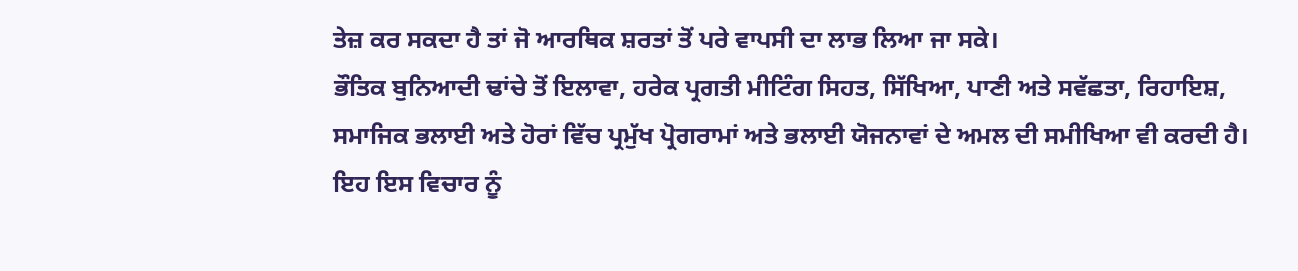ਤੇਜ਼ ਕਰ ਸਕਦਾ ਹੈ ਤਾਂ ਜੋ ਆਰਥਿਕ ਸ਼ਰਤਾਂ ਤੋਂ ਪਰੇ ਵਾਪਸੀ ਦਾ ਲਾਭ ਲਿਆ ਜਾ ਸਕੇ।
ਭੌਤਿਕ ਬੁਨਿਆਦੀ ਢਾਂਚੇ ਤੋਂ ਇਲਾਵਾ, ਹਰੇਕ ਪ੍ਰਗਤੀ ਮੀਟਿੰਗ ਸਿਹਤ, ਸਿੱਖਿਆ, ਪਾਣੀ ਅਤੇ ਸਵੱਛਤਾ, ਰਿਹਾਇਸ਼, ਸਮਾਜਿਕ ਭਲਾਈ ਅਤੇ ਹੋਰਾਂ ਵਿੱਚ ਪ੍ਰਮੁੱਖ ਪ੍ਰੋਗਰਾਮਾਂ ਅਤੇ ਭਲਾਈ ਯੋਜਨਾਵਾਂ ਦੇ ਅਮਲ ਦੀ ਸਮੀਖਿਆ ਵੀ ਕਰਦੀ ਹੈ। ਇਹ ਇਸ ਵਿਚਾਰ ਨੂੰ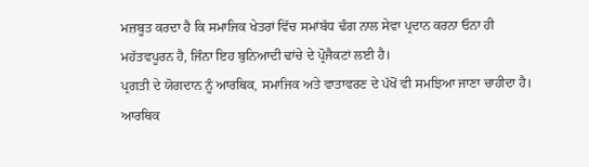ਮਜ਼ਬੂਤ ਕਰਦਾ ਹੈ ਕਿ ਸਮਾਜਿਕ ਖੇਤਰਾਂ ਵਿੱਚ ਸਮਾਂਬੱਧ ਢੰਗ ਨਾਲ ਸੇਵਾ ਪ੍ਰਦਾਨ ਕਰਨਾ ਓਨਾ ਹੀ ਮਹੱਤਵਪੂਰਨ ਹੈ, ਜਿੰਨਾ ਇਹ ਬੁਨਿਆਦੀ ਢਾਂਚੇ ਦੇ ਪ੍ਰੋਜੈਕਟਾਂ ਲਈ ਹੈ।
ਪ੍ਰਗਤੀ ਦੇ ਯੋਗਦਾਨ ਨੂੰ ਆਰਥਿਕ, ਸਮਾਜਿਕ ਅਤੇ ਵਾਤਾਵਰਣ ਦੇ ਪੱਖੋਂ ਵੀ ਸਮਝਿਆ ਜਾਣਾ ਚਾਹੀਦਾ ਹੈ। ਆਰਥਿਕ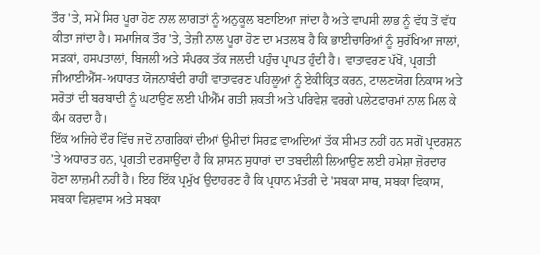ਤੌਰ 'ਤੇ, ਸਮੇਂ ਸਿਰ ਪੂਰਾ ਹੋਣ ਨਾਲ ਲਾਗਤਾਂ ਨੂੰ ਅਨੁਕੂਲ ਬਣਾਇਆ ਜਾਂਦਾ ਹੈ ਅਤੇ ਵਾਪਸੀ ਲਾਭ ਨੂੰ ਵੱਧ ਤੋਂ ਵੱਧ ਕੀਤਾ ਜਾਂਦਾ ਹੈ। ਸਮਾਜਿਕ ਤੌਰ 'ਤੇ, ਤੇਜ਼ੀ ਨਾਲ ਪੂਰਾ ਹੋਣ ਦਾ ਮਤਲਬ ਹੈ ਕਿ ਭਾਈਚਾਰਿਆਂ ਨੂੰ ਸੁਰੱਖਿਆ ਜਾਲਾਂ, ਸੜਕਾਂ, ਹਸਪਤਾਲਾਂ, ਬਿਜਲੀ ਅਤੇ ਸੰਪਰਕ ਤੱਕ ਜਲਦੀ ਪਹੁੰਚ ਪ੍ਰਾਪਤ ਹੁੰਦੀ ਹੈ। ਵਾਤਾਵਰਣ ਪੱਖੋਂ, ਪ੍ਰਗਤੀ ਜੀਆਈਐੱਸ-ਅਧਾਰਤ ਯੋਜਨਾਬੰਦੀ ਰਾਹੀਂ ਵਾਤਾਵਰਣ ਪਹਿਲੂਆਂ ਨੂੰ ਏਕੀਕ੍ਰਿਤ ਕਰਨ, ਟਾਲਣਯੋਗ ਨਿਕਾਸ ਅਤੇ ਸਰੋਤਾਂ ਦੀ ਬਰਬਾਦੀ ਨੂੰ ਘਟਾਉਣ ਲਈ ਪੀਐੱਮ ਗਤੀ ਸ਼ਕਤੀ ਅਤੇ ਪਰਿਵੇਸ਼ ਵਰਗੇ ਪਲੇਟਫਾਰਮਾਂ ਨਾਲ ਮਿਲ ਕੇ ਕੰਮ ਕਰਦਾ ਹੈ।
ਇੱਕ ਅਜਿਹੇ ਦੌਰ ਵਿੱਚ ਜਦੋਂ ਨਾਗਰਿਕਾਂ ਦੀਆਂ ਉਮੀਦਾਂ ਸਿਰਫ਼ ਵਾਅਦਿਆਂ ਤੱਕ ਸੀਮਤ ਨਹੀਂ ਹਨ ਸਗੋਂ ਪ੍ਰਦਰਸ਼ਨ 'ਤੇ ਅਧਾਰਤ ਹਨ, ਪ੍ਰਗਤੀ ਦਰਸਾਉਂਦਾ ਹੈ ਕਿ ਸ਼ਾਸਨ ਸੁਧਾਰਾਂ ਦਾ ਤਬਦੀਲੀ ਲਿਆਉਣ ਲਈ ਹਮੇਸ਼ਾ ਜ਼ੋਰਦਾਰ ਹੋਣਾ ਲਾਜ਼ਮੀ ਨਹੀਂ ਹੈ। ਇਹ ਇੱਕ ਪ੍ਰਮੁੱਖ ਉਦਾਹਰਣ ਹੈ ਕਿ ਪ੍ਰਧਾਨ ਮੰਤਰੀ ਦੇ 'ਸਬਕਾ ਸਾਥ, ਸਬਕਾ ਵਿਕਾਸ, ਸਬਕਾ ਵਿਸ਼ਵਾਸ ਅਤੇ ਸਬਕਾ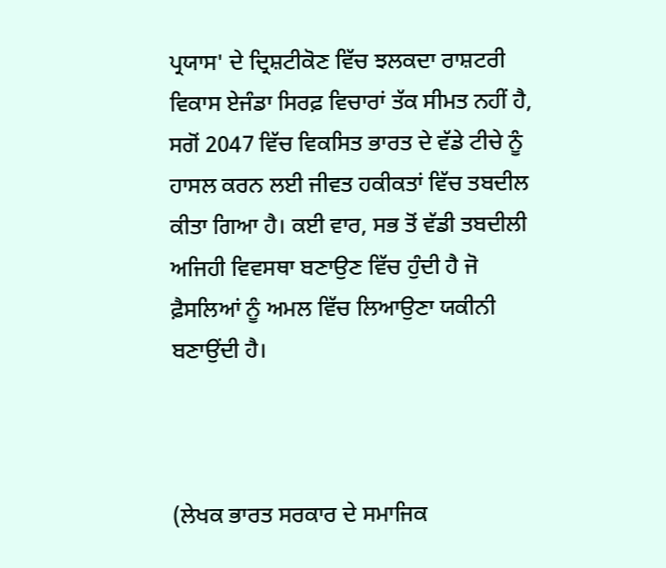ਪ੍ਰਯਾਸ' ਦੇ ਦ੍ਰਿਸ਼ਟੀਕੋਣ ਵਿੱਚ ਝਲਕਦਾ ਰਾਸ਼ਟਰੀ ਵਿਕਾਸ ਏਜੰਡਾ ਸਿਰਫ਼ ਵਿਚਾਰਾਂ ਤੱਕ ਸੀਮਤ ਨਹੀਂ ਹੈ, ਸਗੋਂ 2047 ਵਿੱਚ ਵਿਕਸਿਤ ਭਾਰਤ ਦੇ ਵੱਡੇ ਟੀਚੇ ਨੂੰ ਹਾਸਲ ਕਰਨ ਲਈ ਜੀਵਤ ਹਕੀਕਤਾਂ ਵਿੱਚ ਤਬਦੀਲ ਕੀਤਾ ਗਿਆ ਹੈ। ਕਈ ਵਾਰ, ਸਭ ਤੋਂ ਵੱਡੀ ਤਬਦੀਲੀ ਅਜਿਹੀ ਵਿਵਸਥਾ ਬਣਾਉਣ ਵਿੱਚ ਹੁੰਦੀ ਹੈ ਜੋ ਫ਼ੈਸਲਿਆਂ ਨੂੰ ਅਮਲ ਵਿੱਚ ਲਿਆਉਣਾ ਯਕੀਨੀ ਬਣਾਉਂਦੀ ਹੈ।



(ਲੇਖਕ ਭਾਰਤ ਸਰਕਾਰ ਦੇ ਸਮਾਜਿਕ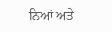ਨਿਆਂ ਅਤੇ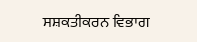ਸਸ਼ਕਤੀਕਰਨ ਵਿਭਾਗ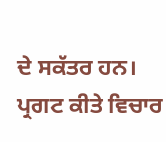ਦੇ ਸਕੱਤਰ ਹਨ। ਪ੍ਰਗਟ ਕੀਤੇ ਵਿਚਾਰ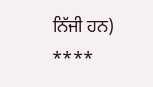ਨਿੱਜੀ ਹਨ)
****